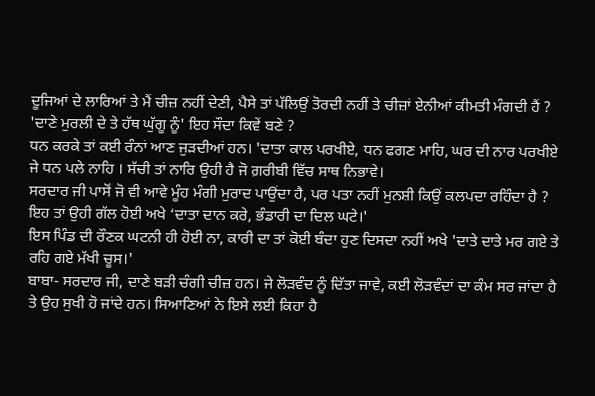ਦੂਜਿਆਂ ਦੇ ਲਾਰਿਆਂ ਤੇ ਮੈਂ ਚੀਜ਼ ਨਹੀਂ ਦੇਣੀ, ਪੈਸੇ ਤਾਂ ਪੱਲਿਉਂ ਤੋਰਦੀ ਨਹੀਂ ਤੇ ਚੀਜ਼ਾਂ ਏਨੀਆਂ ਕੀਮਤੀ ਮੰਗਦੀ ਹੈਂ ? 'ਦਾਣੇ ਮੁਰਲੀ ਦੇ ਤੇ ਹੱਥ ਘੁੱਗੂ ਨੂੰ' ਇਹ ਸੌਦਾ ਕਿਵੇਂ ਬਣੇ ?
ਧਨ ਕਰਕੇ ਤਾਂ ਕਈ ਰੰਨਾਂ ਆਣ ਜੁੜਦੀਆਂ ਹਨ। 'ਦਾਤਾ ਕਾਲ ਪਰਖੀਏ, ਧਨ ਫਗਣ ਮਾਹਿ, ਘਰ ਦੀ ਨਾਰ ਪਰਖੀਏ ਜੇ ਧਨ ਪਲੇ ਨਾਹਿ । ਸੱਚੀ ਤਾਂ ਨਾਰਿ ਉਹੀ ਹੈ ਜੋ ਗ਼ਰੀਬੀ ਵਿੱਚ ਸਾਥ ਨਿਭਾਵੇ।
ਸਰਦਾਰ ਜੀ ਪਾਸੋਂ ਜੋ ਵੀ ਆਵੇ ਮੂੰਹ ਮੰਗੀ ਮੁਰਾਦ ਪਾਉਂਦਾ ਹੈ, ਪਰ ਪਤਾ ਨਹੀਂ ਮੁਨਸ਼ੀ ਕਿਉਂ ਕਲਪਦਾ ਰਹਿੰਦਾ ਹੈ ? ਇਹ ਤਾਂ ਉਹੀ ਗੱਲ ਹੋਈ ਅਖੇ ‘ਦਾਤਾ ਦਾਨ ਕਰੇ, ਭੰਡਾਰੀ ਦਾ ਦਿਲ ਘਟੇ।'
ਇਸ ਪਿੰਡ ਦੀ ਰੌਣਕ ਘਟਨੀ ਹੀ ਹੋਈ ਨਾ, ਕਾਰੀ ਦਾ ਤਾਂ ਕੋਈ ਬੰਦਾ ਹੁਣ ਦਿਸਦਾ ਨਹੀਂ ਅਖੇ 'ਦਾਤੇ ਦਾਤੇ ਮਰ ਗਏ ਤੇ ਰਹਿ ਗਏ ਮੱਖੀ ਚੂਸ।'
ਬਾਬਾ- ਸਰਦਾਰ ਜੀ, ਦਾਣੇ ਬੜੀ ਚੰਗੀ ਚੀਜ਼ ਹਨ। ਜੇ ਲੋੜਵੰਦ ਨੂੰ ਦਿੱਤਾ ਜਾਵੇ, ਕਈ ਲੋੜਵੰਦਾਂ ਦਾ ਕੰਮ ਸਰ ਜਾਂਦਾ ਹੈ ਤੇ ਉਹ ਸੁਖੀ ਹੋ ਜਾਂਦੇ ਹਨ। ਸਿਆਣਿਆਂ ਨੇ ਇਸੇ ਲਈ ਕਿਹਾ ਹੈ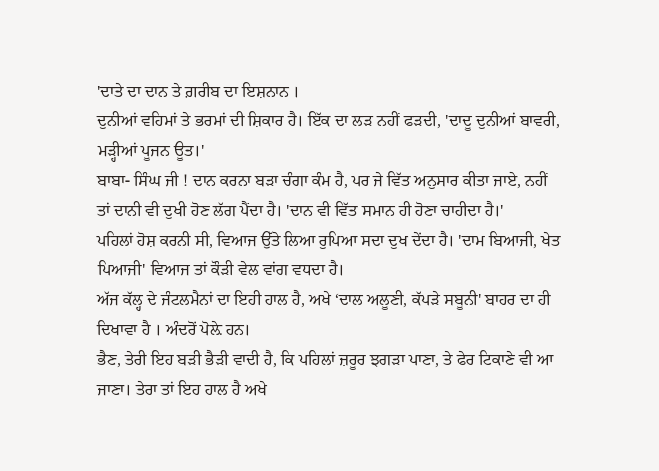'ਦਾਤੇ ਦਾ ਦਾਨ ਤੇ ਗ਼ਰੀਬ ਦਾ ਇਸ਼ਨਾਨ ।
ਦੁਨੀਆਂ ਵਹਿਮਾਂ ਤੇ ਭਰਮਾਂ ਦੀ ਸ਼ਿਕਾਰ ਹੈ। ਇੱਕ ਦਾ ਲੜ ਨਹੀਂ ਫੜਦੀ, 'ਦਾਦੂ ਦੁਨੀਆਂ ਬਾਵਰੀ, ਮੜ੍ਹੀਆਂ ਪੂਜਨ ਊਤ।'
ਬਾਬਾ- ਸਿੰਘ ਜੀ ! ਦਾਨ ਕਰਨਾ ਬੜਾ ਚੰਗਾ ਕੰਮ ਹੈ, ਪਰ ਜੇ ਵਿੱਤ ਅਨੁਸਾਰ ਕੀਤਾ ਜਾਏ, ਨਹੀਂ ਤਾਂ ਦਾਨੀ ਵੀ ਦੁਖੀ ਹੋਣ ਲੱਗ ਪੈਂਦਾ ਹੈ। 'ਦਾਨ ਵੀ ਵਿੱਤ ਸਮਾਨ ਹੀ ਹੋਣਾ ਚਾਹੀਦਾ ਹੈ।'
ਪਹਿਲਾਂ ਹੋਸ਼ ਕਰਨੀ ਸੀ, ਵਿਆਜ ਉੱਤੇ ਲਿਆ ਰੁਪਿਆ ਸਦਾ ਦੁਖ ਦੇਂਦਾ ਹੈ। 'ਦਾਮ ਬਿਆਜੀ, ਖੇਤ ਪਿਆਜੀ' ਵਿਆਜ ਤਾਂ ਕੌੜੀ ਵੇਲ ਵਾਂਗ ਵਧਦਾ ਹੈ।
ਅੱਜ ਕੱਲ੍ਹ ਦੇ ਜੰਟਲਮੈਨਾਂ ਦਾ ਇਹੀ ਹਾਲ ਹੈ, ਅਖੇ ‘ਦਾਲ ਅਲੂਣੀ, ਕੱਪੜੇ ਸਬੂਨੀ' ਬਾਹਰ ਦਾ ਹੀ ਦਿਖਾਵਾ ਹੈ । ਅੰਦਰੋਂ ਪੋਲ਼ੇ ਹਨ।
ਭੈਣ, ਤੇਰੀ ਇਹ ਬੜੀ ਭੈੜੀ ਵਾਦੀ ਹੈ, ਕਿ ਪਹਿਲਾਂ ਜ਼ਰੂਰ ਝਗੜਾ ਪਾਣਾ, ਤੇ ਫੇਰ ਟਿਕਾਣੇ ਵੀ ਆ ਜਾਣਾ। ਤੇਰਾ ਤਾਂ ਇਹ ਹਾਲ ਹੈ ਅਖੇ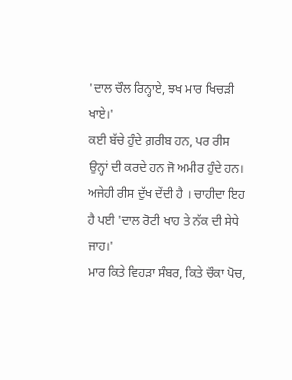'ਦਾਲ ਚੌਲ ਰਿਨ੍ਹਾਏ, ਝਖ ਮਾਰ ਖਿਚੜੀ ਖਾਏ।'
ਕਈ ਬੱਚੇ ਹੁੰਦੇ ਗ਼ਰੀਬ ਹਨ, ਪਰ ਰੀਸ ਉਨ੍ਹਾਂ ਦੀ ਕਰਦੇ ਹਨ ਜੋ ਅਮੀਰ ਹੁੰਦੇ ਹਨ। ਅਜੇਹੀ ਰੀਸ ਦੁੱਖ ਦੇਂਦੀ ਹੈ । ਚਾਹੀਦਾ ਇਹ ਹੈ ਪਈ 'ਦਾਲ ਰੋਟੀ ਖਾਹ ਤੇ ਨੱਕ ਦੀ ਸੇਧੇ ਜਾਹ।'
ਮਾਰ ਕਿਤੇ ਵਿਹੜਾ ਸੰਬਰ, ਕਿਤੇ ਚੌਕਾ ਪੋਚ,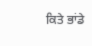ਕਿਤੇ ਭਾਂਡੇ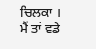ਚਿਲਕਾ । ਮੈਂ ਤਾਂ ਵਡੇ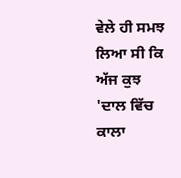ਵੇਲੇ ਹੀ ਸਮਝ ਲਿਆ ਸੀ ਕਿ ਅੱਜ ਕੁਝ 'ਦਾਲ ਵਿੱਚ ਕਾਲਾ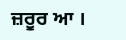ਜ਼ਰੂਰ ਆ ।